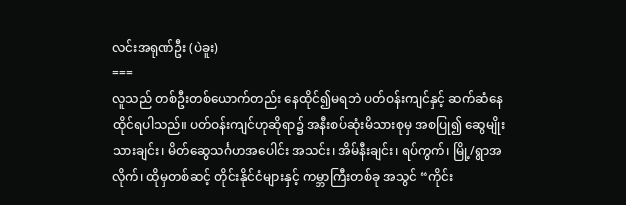လင်းအရုဏ်ဦး (ပဲခူး)
===
လူသည် တစ်ဦးတစ်ယောက်တည်း နေထိုင်၍မရဘဲ ပတ်ဝန်းကျင်နှင့် ဆက်ဆံနေထိုင်ရပါသည်။ ပတ်ဝန်းကျင်ဟုဆိုရာ၌ အနီးစပ်ဆုံးမိသားစုမှ အစပြု၍ ဆွေမျိုးသားချင်း၊ မိတ်ဆွေသင်္ဂဟအပေါင်း အသင်း၊ အိမ်နီးချင်း၊ ရပ်ကွက်၊ မြို့/ရွာအလိုက်၊ ထိုမှတစ်ဆင့် တိုင်းနိုင်ငံများနှင့် ကမ္ဘာကြီးတစ်ခု အသွင် “ကိုင်း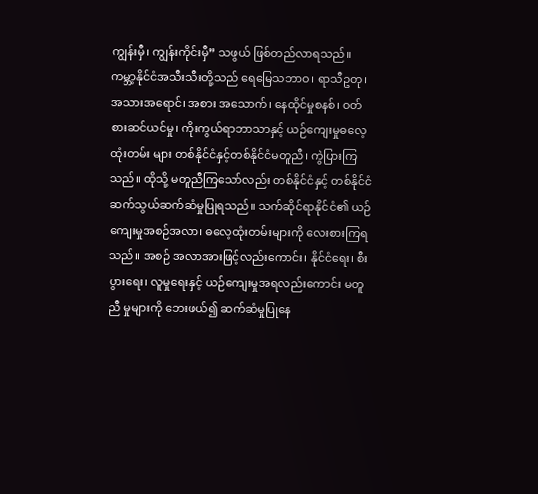ကျွန်းမှီ၊ ကျွန်းကိုင်းမှီ” သဖွယ် ဖြစ်တည်လာရသည်။ ကမ္ဘာ့နိုင်ငံအသီးသီးတို့သည် ရေမြေသဘာဝ၊ ရာသီဥတု၊ အသားအရောင်၊ အစား အသောက်၊ နေထိုင်မှုစနစ်၊ ဝတ်စားဆင်ယင်မှု၊ ကိုးကွယ်ရာဘာသာနှင့် ယဉ်ကျေးမှုဓလေ့ထုံးတမ်း များ တစ်နိုင်ငံနှင့်တစ်နိုင်ငံမတူညီ၊ ကွဲပြားကြ သည်။ ထိုသို့ မတူညီကြသော်လည်း တစ်နိုင်ငံနှင့် တစ်နိုင်ငံ ဆက်သွယ်ဆက်ဆံမှုပြုရသည်။ သက်ဆိုင်ရာနိုင်ငံ၏ ယဉ်ကျေးမှုအစဉ်အလာ၊ ဓလေ့ထုံးတမ်းများကို လေးစားကြရသည်။ အစဉ် အလာအားဖြင့်လည်းကောင်း၊ နိုင်ငံရေး၊ စီးပွားရေး၊ လူမှုရေးနှင့် ယဉ်ကျေးမှုအရလည်းကောင်း မတူညီ မှုများကို ဘေးဖယ်၍ ဆက်ဆံမှုပြုနေ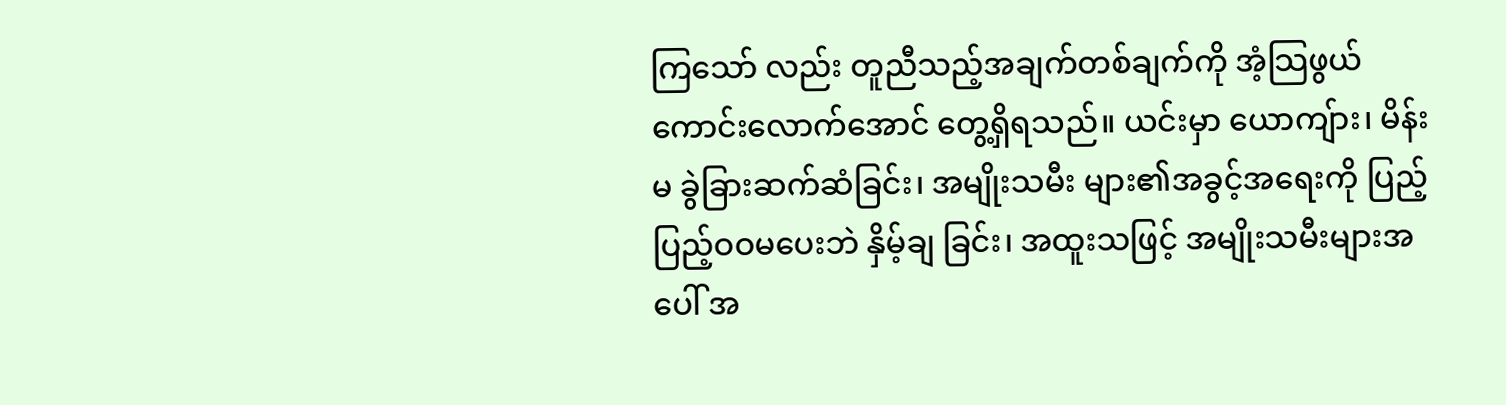ကြသော် လည်း တူညီသည့်အချက်တစ်ချက်ကို အံ့သြဖွယ် ကောင်းလောက်အောင် တွေ့ရှိရသည်။ ယင်းမှာ ယောကျ်ား၊ မိန်းမ ခွဲခြားဆက်ဆံခြင်း၊ အမျိုးသမီး များ၏အခွင့်အရေးကို ပြည့်ပြည့်ဝဝမပေးဘဲ နှိမ့်ချ ခြင်း၊ အထူးသဖြင့် အမျိုးသမီးများအပေါ် အ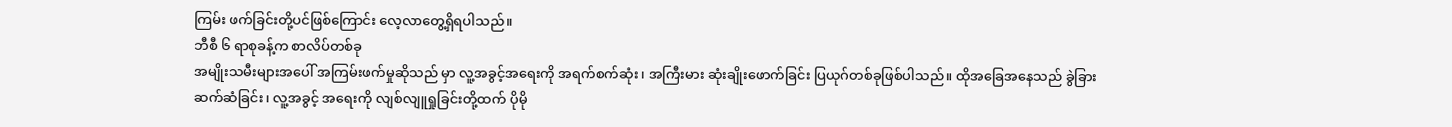ကြမ်း ဖက်ခြင်းတို့ပင်ဖြစ်ကြောင်း လေ့လာတွေ့ရှိရပါသည်။
ဘီစီ ၆ ရာစုခန့်က စာလိပ်တစ်ခု
အမျိုးသမီးများအပေါ် အကြမ်းဖက်မှုဆိုသည် မှာ လူ့အခွင့်အရေးကို အရက်စက်ဆုံး၊ အကြီးမား ဆုံးချိုးဖောက်ခြင်း ပြယုဂ်တစ်ခုဖြစ်ပါသည်။ ထိုအခြေအနေသည် ခွဲခြားဆက်ဆံခြင်း၊ လူ့အခွင့် အရေးကို လျစ်လျူရှုခြင်းတို့ထက် ပိုမို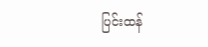ပြင်းထန်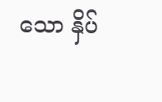သော နှိပ်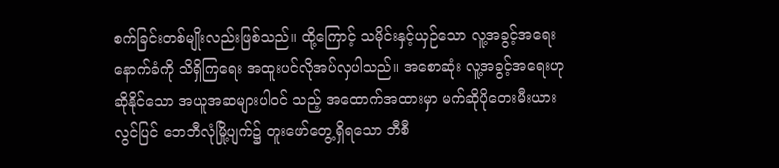စက်ခြင်းတစ်မျိုးလည်းဖြစ်သည်။ ထို့ကြောင့် သမိုင်းနှင့်ယှဉ်သော လူ့အခွင့်အရေးနောက်ခံကို သိရှိကြရေး အထူးပင်လိုအပ်လှပါသည်။ အစောဆုံး လူ့အခွင့်အရေးဟုဆိုနိုင်သော အယူအဆများပါဝင် သည့် အထောက်အထားမှာ မက်ဆိုပိုတေးမီးယား လွင်ပြင် ဘေဘီလုံမြို့ပျက်၌ တူးဖော်တွေ့ရှိရသော ဘီစီ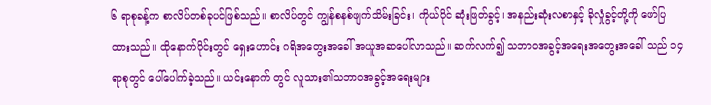၆ ရာစုခန့်က စာလိပ်တစ်ခုပင်ဖြစ်သည်။ စာလိပ်တွင် ကျွန်စနစ်ဖျက်သိမ်းခြင်း၊ ကိုယ်ပိုင် ဆုံးဖြတ်ခွင့်၊ အနည်းဆုံးလစာနှင့် ခိုလှုံခွင့်တို့ကို ဖော်ပြထားသည်။ ထိုနောက်ပိုင်းတွင် ရှေးဟောင်း ဂရိအတွေးအခေါ် အယူအဆပေါ်လာသည်။ ဆက်လက်၍ သဘာဝအခွင့်အရေးအတွေးအခေါ် သည် ၁၄ရာစုတွင် ပေါ်ပေါက်ခဲ့သည်။ ယင်းနောက် တွင် လူသား၏သဘာဝအခွင့်အရေးများ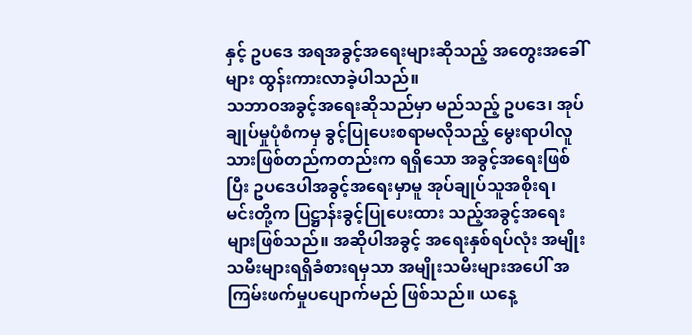နှင့် ဥပဒေ အရအခွင့်အရေးများဆိုသည့် အတွေးအခေါ်များ ထွန်းကားလာခဲ့ပါသည်။
သဘာဝအခွင့်အရေးဆိုသည်မှာ မည်သည့် ဥပဒေ၊ အုပ်ချုပ်မှုပုံစံကမှ ခွင့်ပြုပေးစရာမလိုသည့် မွေးရာပါလူသားဖြစ်တည်ကတည်းက ရရှိသော အခွင့်အရေးဖြစ်ပြီး ဥပဒေပါအခွင့်အရေးမှာမူ အုပ်ချုပ်သူအစိုးရ၊ မင်းတို့က ပြဋ္ဌာန်းခွင့်ပြုပေးထား သည့်အခွင့်အရေးများဖြစ်သည်။ အဆိုပါအခွင့် အရေးနှစ်ရပ်လုံး အမျိုးသမီးများရရှိခံစားရမှသာ အမျိုးသမီးများအပေါ် အကြမ်းဖက်မှုပပျောက်မည် ဖြစ်သည်။ ယနေ့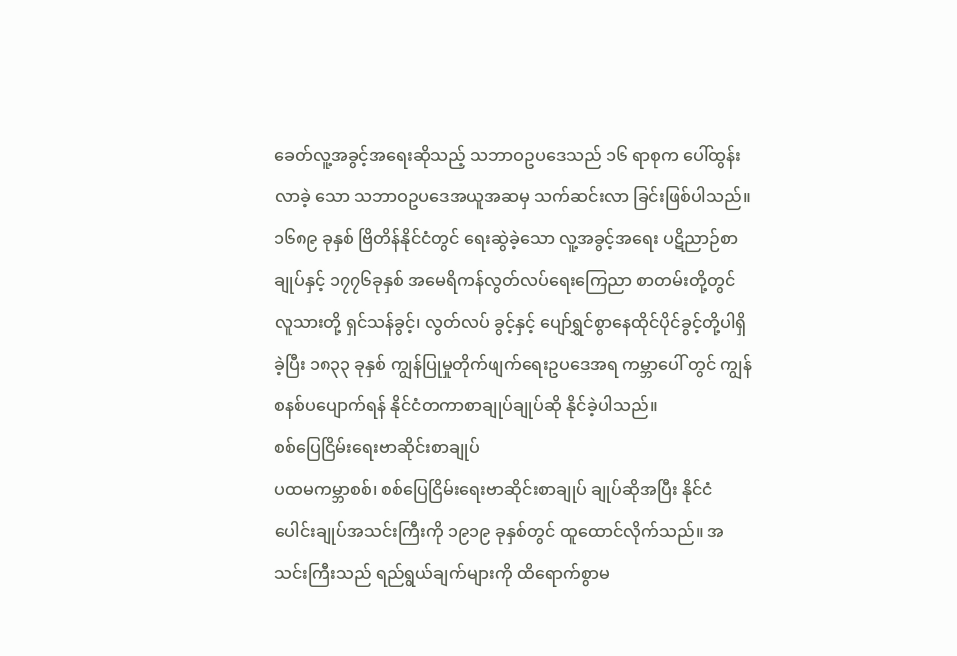ခေတ်လူ့အခွင့်အရေးဆိုသည့် သဘာဝဥပဒေသည် ၁၆ ရာစုက ပေါ်ထွန်းလာခဲ့ သော သဘာဝဥပဒေအယူအဆမှ သက်ဆင်းလာ ခြင်းဖြစ်ပါသည်။ ၁၆၈၉ ခုနှစ် ဗြိတိန်နိုင်ငံတွင် ရေးဆွဲခဲ့သော လူ့အခွင့်အရေး ပဋိညာဉ်စာချုပ်နှင့် ၁၇၇၆ခုနှစ် အမေရိကန်လွတ်လပ်ရေးကြေညာ စာတမ်းတို့တွင် လူသားတို့ ရှင်သန်ခွင့်၊ လွတ်လပ် ခွင့်နှင့် ပျော်ရွှင်စွာနေထိုင်ပိုင်ခွင့်တို့ပါရှိခဲ့ပြီး ၁၈၃၃ ခုနှစ် ကျွန်ပြုမှုတိုက်ဖျက်ရေးဥပဒေအရ ကမ္ဘာပေါ် တွင် ကျွန်စနစ်ပပျောက်ရန် နိုင်ငံတကာစာချုပ်ချုပ်ဆို နိုင်ခဲ့ပါသည်။
စစ်ပြေငြိမ်းရေးဗာဆိုင်းစာချုပ်
ပထမကမ္ဘာစစ်၊ စစ်ပြေငြိမ်းရေးဗာဆိုင်းစာချုပ် ချုပ်ဆိုအပြီး နိုင်ငံပေါင်းချုပ်အသင်းကြီးကို ၁၉၁၉ ခုနှစ်တွင် ထူထောင်လိုက်သည်။ အသင်းကြီးသည် ရည်ရွယ်ချက်များကို ထိရောက်စွာမ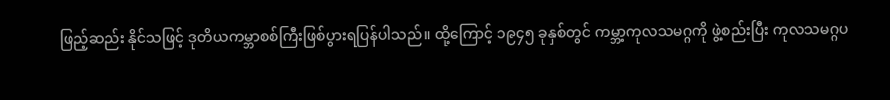ဖြည့်ဆည်း နိုင်သဖြင့် ဒုတိယကမ္ဘာစစ်ကြီးဖြစ်ပွားရပြန်ပါသည်။ ထို့ကြောင့် ၁၉၄၅ ခုနှစ်တွင် ကမ္ဘာ့ကုလသမဂ္ဂကို ဖွဲ့စည်းပြီး ကုလသမဂ္ဂပ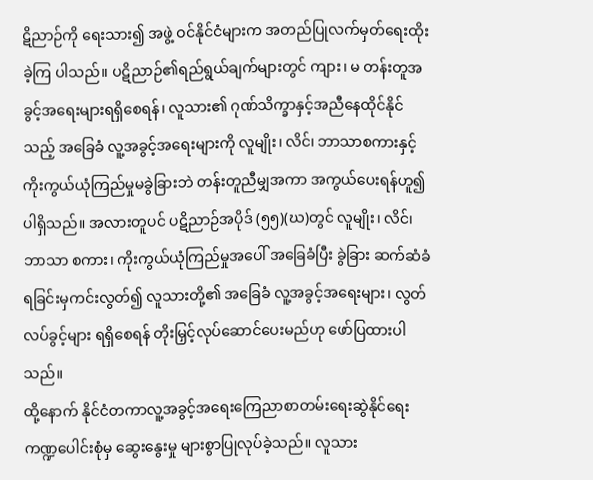ဋိညာဉ်ကို ရေးသား၍ အဖွဲ့ ဝင်နိုင်ငံများက အတည်ပြုလက်မှတ်ရေးထိုးခဲ့ကြ ပါသည်။ ပဋိညာဉ်၏ရည်ရွယ်ချက်များတွင် ကျား၊ မ တန်းတူအခွင့်အရေးများရရှိစေရန်၊ လူသား၏ ဂုဏ်သိက္ခာနှင့်အညီနေထိုင်နိုင်သည့် အခြေခံ လူ့အခွင့်အရေးများကို လူမျိုး၊ လိင်၊ ဘာသာစကားနှင့် ကိုးကွယ်ယုံကြည်မှုမခွဲခြားဘဲ တန်းတူညီမျှအကာ အကွယ်ပေးရန်ဟူ၍ပါရှိသည်။ အလားတူပင် ပဋိညာဉ်အပိုဒ် (၅၅)(ဃ)တွင် လူမျိုး၊ လိင်၊ ဘာသာ စကား၊ ကိုးကွယ်ယုံကြည်မှုအပေါ် အခြေခံပြီး ခွဲခြား ဆက်ဆံခံရခြင်းမှကင်းလွတ်၍ လူသားတို့၏ အခြေခံ လူ့အခွင့်အရေးများ၊ လွတ်လပ်ခွင့်များ ရရှိစေရန် တိုးမြှင့်လုပ်ဆောင်ပေးမည်ဟု ဖော်ပြထားပါသည်။
ထို့နောက် နိုင်ငံတကာလူ့အခွင့်အရေးကြေညာစာတမ်းရေးဆွဲနိုင်ရေး ကဏ္ဍပေါင်းစုံမှ ဆွေးနွေးမှု များစွာပြုလုပ်ခဲ့သည်။ လူသား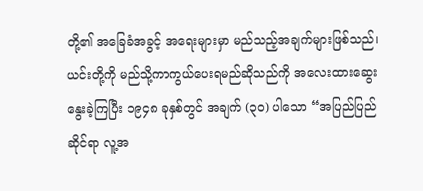တို့၏ အခြေခံအခွင့် အရေးများမှာ မည်သည့်အချက်များဖြစ်သည်၊ ယင်းတို့ကို မည်သို့ကာကွယ်ပေးရမည်ဆိုသည်ကို အလေးထားဆွေးနွေးခဲ့ကြပြီး ၁၉၄၈ ခုနှစ်တွင် အချက် (၃၀) ပါသော “အပြည်ပြည်ဆိုင်ရာ လူ့အ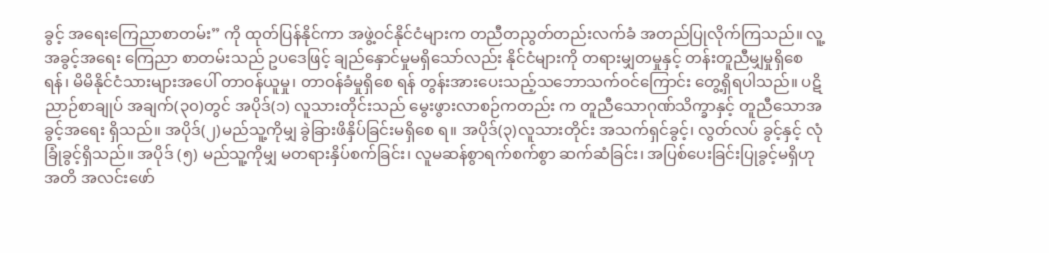ခွင့် အရေးကြေညာစာတမ်း” ကို ထုတ်ပြန်နိုင်ကာ အဖွဲ့ဝင်နိုင်ငံများက တညီတညွတ်တည်းလက်ခံ အတည်ပြုလိုက်ကြသည်။ လူ့အခွင့်အရေး ကြေညာ စာတမ်းသည် ဥပဒေဖြင့် ချည်နှောင်မှုမရှိသော်လည်း နိုင်ငံများကို တရားမျှတမှုနှင့် တန်းတူညီမျှမှုရှိစေရန်၊ မိမိနိုင်ငံသားများအပေါ် တာဝန်ယူမှု၊ တာဝန်ခံမှုရှိစေ ရန် တွန်းအားပေးသည့်သဘောသက်ဝင်ကြောင်း တွေ့ရှိရပါသည်။ ပဋိညာဉ်စာချုပ် အချက်(၃၀)တွင် အပိုဒ်(၁) လူသားတိုင်းသည် မွေးဖွားလာစဉ်ကတည်း က တူညီသောဂုဏ်သိက္ခာနှင့် တူညီသောအခွင့်အရေး ရှိသည်။ အပိုဒ်(၂)မည်သူ့ကိုမျှ ခွဲခြားဖိနှိပ်ခြင်းမရှိစေ ရ။ အပိုဒ်(၃)လူသားတိုင်း အသက်ရှင်ခွင့်၊ လွတ်လပ် ခွင့်နှင့် လုံခြုံခွင့်ရှိသည်။ အပိုဒ် (၅) မည်သူ့ကိုမျှ မတရားနှိပ်စက်ခြင်း၊ လူမဆန်စွာရက်စက်စွာ ဆက်ဆံခြင်း၊ အပြစ်ပေးခြင်းပြုခွင့်မရှိဟု အတိ အလင်းဖော်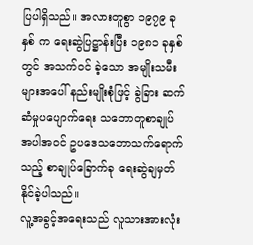ပြပါရှိသည်။ အလားတူစွာ ၁၉၇၉ ခုနှစ် က ရေးဆွဲပြဋ္ဌာန်းပြီး ၁၉၈၁ ခုနှစ်တွင် အသက်ဝင် ခဲ့သော အမျိုးသမီးများအပေါ် နည်းမျိုးစုံဖြင့် ခွဲခြား ဆက်ဆံမှုပပျောက်ရေး သဘောတူစာချုပ်အပါအဝင် ဥပဒေသဘောသက်ရောက်သည့် စာချုပ်ခြောက်ခု ရေးဆွဲချမှတ်နိုင်ခဲ့ပါသည်။
လူ့အခွင့်အရေးသည် လူသားအားလုံး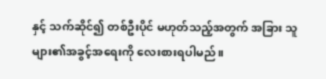နှင့် သက်ဆိုင်၍ တစ်ဦးပိုင် မဟုတ်သည့်အတွက် အခြား သူများ၏အခွင့်အရေးကို လေးစားရပါမည်။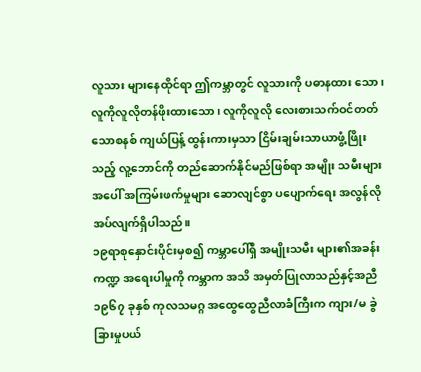လူသား များနေထိုင်ရာ ဤကမ္ဘာတွင် လူသားကို ပဓာနထား သော၊ လူကိုလူလိုတန်ဖိုးထားသော၊ လူကိုလူလို လေးစားသက်ဝင်တတ်သောစနစ် ကျယ်ပြန့် ထွန်းကားမှသာ ငြိမ်းချမ်းသာယာဖွံ့ဖြိုးသည့် လူ့ဘောင်ကို တည်ဆောက်နိုင်မည်ဖြစ်ရာ အမျိုး သမီးများအပေါ် အကြမ်းဖက်မှုများ ဆောလျင်စွာ ပပျောက်ရေး အလွန်လိုအပ်လျက်ရှိပါသည်။
၁၉ရာစုနှောင်းပိုင်းမှစ၍ ကမ္ဘာပေါ်ရှိ အမျိုးသမီး များ၏အခန်းကဏ္ဍ အရေးပါမှုကို ကမ္ဘာက အသိ အမှတ်ပြုလာသည်နှင့်အညီ ၁၉၆၇ ခုနှစ် ကုလသမဂ္ဂ အထွေထွေညီလာခံကြီးက ကျား/မ ခွဲခြားမှုပယ်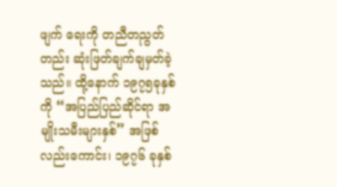ဖျက် ရေးကို တညီတညွတ်တည်း ဆုံးဖြတ်ချက်ချမှတ်ခဲ့ သည်။ ထို့နောက် ၁၉၇၅ခုနှစ်ကို “အပြည်ပြည်ဆိုင်ရာ အမျိုးသမီးများနှစ်” အဖြစ်လည်းကောင်း၊ ၁၉၇၆ ခုနှစ်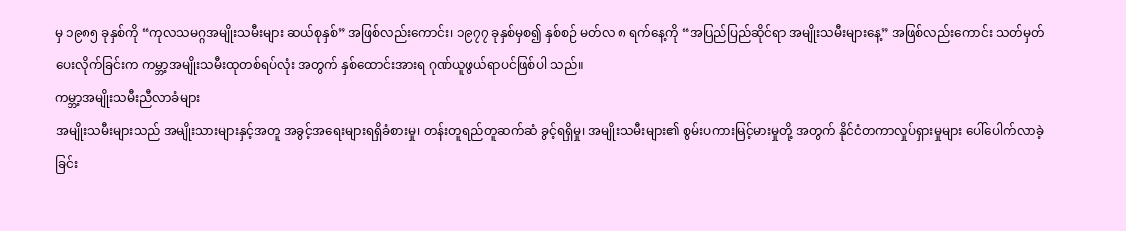မှ ၁၉၈၅ ခုနှစ်ကို “ကုလသမဂ္ဂအမျိုးသမီးများ ဆယ်စုနှစ်” အဖြစ်လည်းကောင်း၊ ၁၉၇၇ ခုနှစ်မှစ၍ နှစ်စဉ် မတ်လ ၈ ရက်နေ့ကို “အပြည်ပြည်ဆိုင်ရာ အမျိုးသမီးများနေ့” အဖြစ်လည်းကောင်း သတ်မှတ် ပေးလိုက်ခြင်းက ကမ္ဘာ့အမျိုးသမီးထုတစ်ရပ်လုံး အတွက် နှစ်ထောင်းအားရ ဂုဏ်ယူဖွယ်ရာပင်ဖြစ်ပါ သည်။
ကမ္ဘာ့အမျိုးသမီးညီလာခံများ
အမျိုးသမီးများသည် အမျိုးသားများနှင့်အတူ အခွင့်အရေးများရရှိခံစားမှု၊ တန်းတူရည်တူဆက်ဆံ ခွင့်ရရှိမှု၊ အမျိုးသမီးများ၏ စွမ်းပကားမြင့်မားမှုတို့ အတွက် နိုင်ငံတကာလှုပ်ရှားမှုများ ပေါ်ပေါက်လာခဲ့ ခြင်း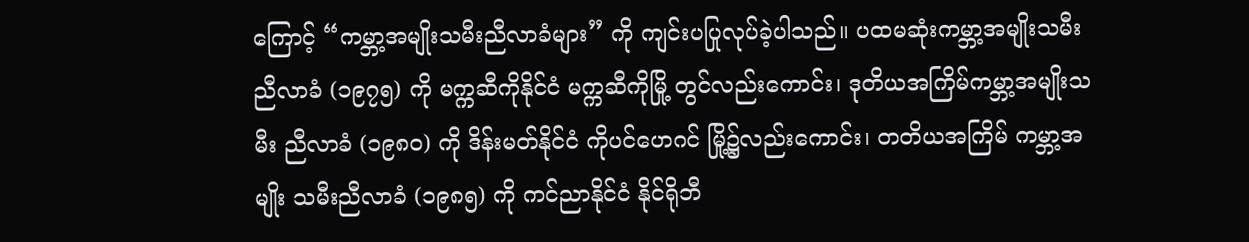ကြောင့် “ကမ္ဘာ့အမျိုးသမီးညီလာခံများ” ကို ကျင်းပပြုလုပ်ခဲ့ပါသည်။ ပထမဆုံးကမ္ဘာ့အမျိုးသမီး ညီလာခံ (၁၉၇၅) ကို မက္ကဆီကိုနိုင်ငံ မက္ကဆီကိုမြို့ တွင်လည်းကောင်း၊ ဒုတိယအကြိမ်ကမ္ဘာ့အမျိုးသမီး ညီလာခံ (၁၉၈၀) ကို ဒိန်းမတ်နိုင်ငံ ကိုပင်ဟေဂင် မြို့၌လည်းကောင်း၊ တတိယအကြိမ် ကမ္ဘာ့အမျိုး သမီးညီလာခံ (၁၉၈၅) ကို ကင်ညာနိုင်ငံ နိုင်ရိုဘီ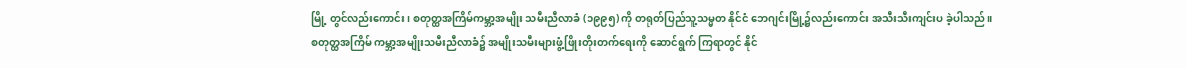မြို့ တွင်လည်းကောင်း၊ စတုတ္ထအကြိမ်ကမ္ဘာ့အမျိုး သမီးညီလာခံ (၁၉၉၅) ကို တရုတ်ပြည်သူ့သမ္မတ နိုင်ငံ ဘေဂျင်းမြို့၌လည်းကောင်း အသီးသီးကျင်းပ ခဲ့ပါသည်။
စတုတ္ထအကြိမ် ကမ္ဘာ့အမျိုးသမီးညီလာခံ၌ အမျိုးသမီးများဖွံ့ဖြိုးတိုးတက်ရေးကို ဆောင်ရွက် ကြရာတွင် နိုင်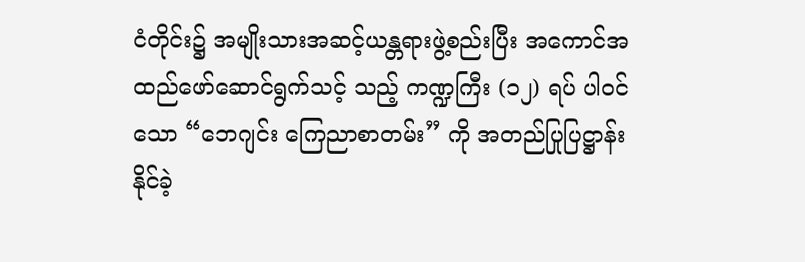ငံတိုင်း၌ အမျိုးသားအဆင့်ယန္တရားဖွဲ့စည်းပြီး အကောင်အထည်ဖော်ဆောင်ရွက်သင့် သည့် ကဏ္ဍကြီး (၁၂) ရပ် ပါဝင်သော “ဘေဂျင်း ကြေညာစာတမ်း” ကို အတည်ပြုပြဋ္ဌာန်းနိုင်ခဲ့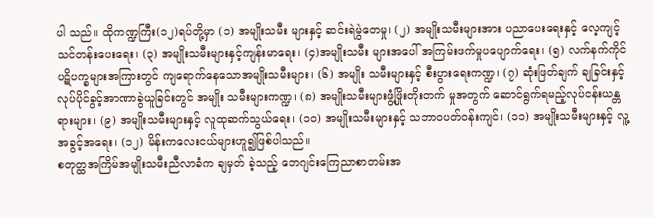ပါ သည်။ ထိုကဏ္ဍကြီး(၁၂)ရပ်တို့မှာ (၁) အမျိုးသမီး များနှင့် ဆင်းရဲမွဲတေမှု၊ (၂) အမျိုးသမီးများအား ပညာပေးရေးနှင့် လေ့ကျင့်သင်တန်းပေးရေး၊ (၃) အမျိုးသမီးများနှင့်ကျန်းမာရေး၊ (၄)အမျိုးသမီး များအပေါ် အကြမ်းဖက်မှုပပျောက်ရေး၊ (၅) လက်နက်ကိုင် ပဋိပက္ခများအကြားတွင် ကျရောက်နေသောအမျိုးသမီးများ၊ (၆) အမျိုး သမီးများနှင့် စီးပွားရေးကဏ္ဍ၊ (၇) ဆုံးဖြတ်ချက် ချခြင်းနှင့် လုပ်ပိုင်ခွင့်အာဏာခွဲယူခြင်းတွင် အမျိုး သမီးများကဏ္ဍ၊ (၈) အမျိုးသမီးများဖွံ့ဖြိုးတိုးတက် မှုအတွက် ဆောင်ရွက်ရမည့်လုပ်ငန်းယန္တရားများ၊ (၉) အမျိုးသမီးများနှင့် လူထုဆက်သွယ်ရေး၊ (၁၀) အမျိုးသမီးများနှင့် သဘာဝပတ်ဝန်းကျင်၊ (၁၁) အမျိုးသမီးများနှင့် လူ့အခွင့်အရေး၊ (၁၂) မိန်းကလေးငယ်များဟူ၍ဖြစ်ပါသည်။
စတုတ္ထအကြိမ်အမျိုးသမီးညီလာခံက ချမှတ် ခဲ့သည့် ဘေဂျင်းကြေညာစာတမ်းအ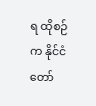ရ ထိုစဉ်က နိုင်ငံတော်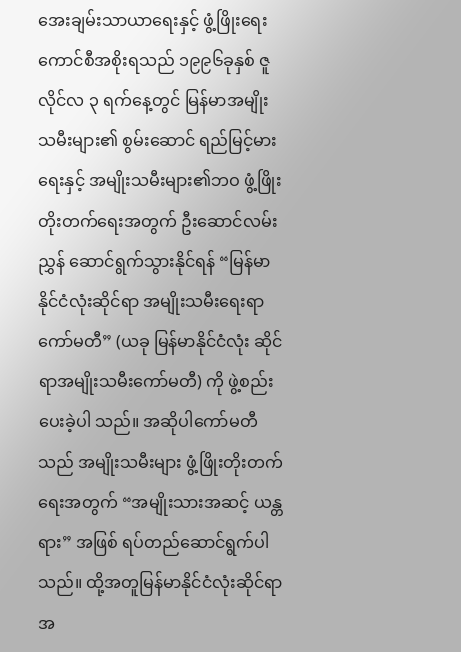အေးချမ်းသာယာရေးနှင့် ဖွံ့ဖြိုးရေး ကောင်စီအစိုးရသည် ၁၉၉၆ခုနှစ် ဇူလိုင်လ ၃ ရက်နေ့တွင် မြန်မာအမျိုးသမီးများ၏ စွမ်းဆောင် ရည်မြင့်မားရေးနှင့် အမျိုးသမီးများ၏ဘဝ ဖွံ့ဖြိုး တိုးတက်ရေးအတွက် ဦးဆောင်လမ်းညွှန် ဆောင်ရွက်သွားနိုင်ရန် “မြန်မာနိုင်ငံလုံးဆိုင်ရာ အမျိုးသမီးရေးရာကော်မတီ” (ယခု မြန်မာနိုင်ငံလုံး ဆိုင်ရာအမျိုးသမီးကော်မတီ) ကို ဖွဲ့စည်းပေးခဲ့ပါ သည်။ အဆိုပါကော်မတီသည် အမျိုးသမီးများ ဖွံ့ဖြိုးတိုးတက်ရေးအတွက် “အမျိုးသားအဆင့် ယန္တရား” အဖြစ် ရပ်တည်ဆောင်ရွက်ပါသည်။ ထို့အတူမြန်မာနိုင်ငံလုံးဆိုင်ရာ အ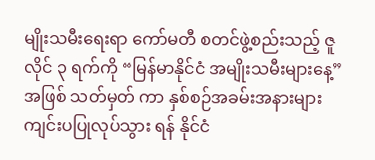မျိုးသမီးရေးရာ ကော်မတီ စတင်ဖွဲ့စည်းသည့် ဇူလိုင် ၃ ရက်ကို “မြန်မာနိုင်ငံ အမျိုးသမီးများနေ့” အဖြစ် သတ်မှတ် ကာ နှစ်စဉ်အခမ်းအနားများ ကျင်းပပြုလုပ်သွား ရန် နိုင်ငံ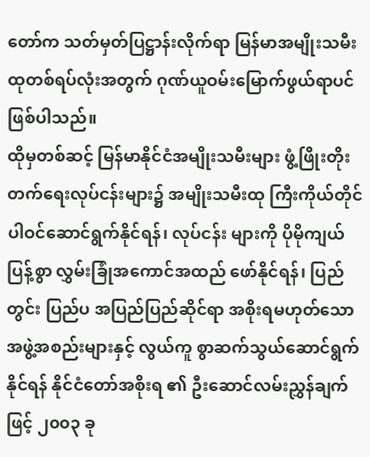တော်က သတ်မှတ်ပြဋ္ဌာန်းလိုက်ရာ မြန်မာအမျိုးသမီးထုတစ်ရပ်လုံးအတွက် ဂုဏ်ယူဝမ်းမြောက်ဖွယ်ရာပင်ဖြစ်ပါသည်။
ထိုမှတစ်ဆင့် မြန်မာနိုင်ငံအမျိုးသမီးများ ဖွံ့ဖြိုးတိုးတက်ရေးလုပ်ငန်းများ၌ အမျိုးသမီးထု ကြီးကိုယ်တိုင် ပါဝင်ဆောင်ရွက်နိုင်ရန်၊ လုပ်ငန်း များကို ပိုမိုကျယ်ပြန့်စွာ လွှမ်းခြုံအကောင်အထည် ဖော်နိုင်ရန်၊ ပြည်တွင်း ပြည်ပ အပြည်ပြည်ဆိုင်ရာ အစိုးရမဟုတ်သော အဖွဲ့အစည်းများနှင့် လွယ်ကူ စွာဆက်သွယ်ဆောင်ရွက်နိုင်ရန် နိုင်ငံတော်အစိုးရ ၏ ဦးဆောင်လမ်းညွှန်ချက်ဖြင့် ၂၀၀၃ ခု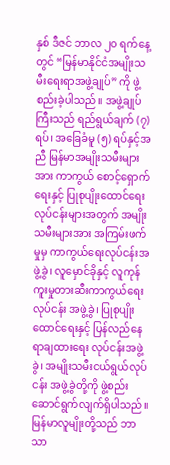နှစ် ဒီဇင် ဘာလ ၂၀ ရက်နေ့တွင် “မြန်မာနိုင်ငံအမျိုးသမီးရေးရာအဖွဲ့ချုပ်” ကို ဖွဲ့စည်းခဲ့ပါသည်။ အဖွဲ့ချုပ် ကြီးသည် ရည်ရွယ်ချက် (၇) ရပ်၊ အခြေခံမူ (၅) ရပ်နှင့်အညီ မြန်မာအမျိုးသမီးများအား ကာကွယ် စောင့်ရှောက်ရေးနှင့် ပြုစုပျိုးထောင်ရေးလုပ်ငန်းများအတွက် အမျိုးသမီးများအား အကြမ်းဖက်မှုမှ ကာကွယ်ရေးလုပ်ငန်းအဖွဲ့ခွဲ၊ လူမှောင်ခိုနှင့် လူကုန်ကူးမှုတားဆီးကာကွယ်ရေးလုပ်ငန်း အဖွဲ့ခွဲ၊ ပြုစုပျိုးထောင်ရေးနှင့် ပြန်လည်နေရာချထားရေး လုပ်ငန်းအဖွဲ့ခွဲ၊ အမျိုးသမီးငယ်ရွယ်လုပ်ငန်း အဖွဲ့ခွဲတို့ကို ဖွဲ့စည်းဆောင်ရွက်လျက်ရှိပါသည်။
မြန်မာလူမျိုးတို့သည် ဘာသာ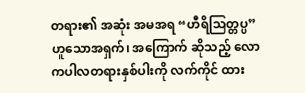တရား၏ အဆုံး အမအရ “ဟီရိသြတ္တပ္ပ” ဟူသောအရှက်၊ အကြောက် ဆိုသည့် လောကပါလတရားနှစ်ပါးကို လက်ကိုင် ထား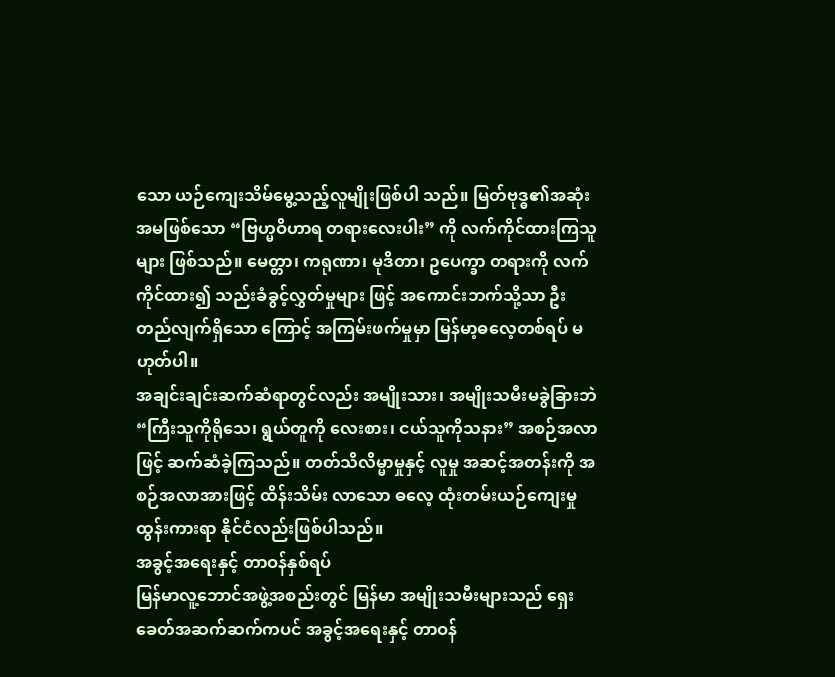သော ယဉ်ကျေးသိမ်မွေ့သည့်လူမျိုးဖြစ်ပါ သည်။ မြတ်ဗုဒ္ဓ၏အဆုံးအမဖြစ်သော “ဗြဟ္မဝိဟာရ တရားလေးပါး” ကို လက်ကိုင်ထားကြသူများ ဖြစ်သည်။ မေတ္တာ၊ ကရုဏာ၊ မုဒိတာ၊ ဥပေက္ခာ တရားကို လက်ကိုင်ထား၍ သည်းခံခွင့်လွှတ်မှုများ ဖြင့် အကောင်းဘက်သို့သာ ဦးတည်လျက်ရှိသော ကြောင့် အကြမ်းဖက်မှုမှာ မြန်မာ့ဓလေ့တစ်ရပ် မဟုတ်ပါ။
အချင်းချင်းဆက်ဆံရာတွင်လည်း အမျိုးသား၊ အမျိုးသမီးမခွဲခြားဘဲ “ကြီးသူကိုရိုသေ၊ ရွယ်တူကို လေးစား၊ ငယ်သူကိုသနား” အစဉ်အလာဖြင့် ဆက်ဆံခဲ့ကြသည်။ တတ်သိလိမ္မာမှုနှင့် လူမှု အဆင့်အတန်းကို အစဉ်အလာအားဖြင့် ထိန်းသိမ်း လာသော ဓလေ့ ထုံးတမ်းယဉ်ကျေးမှုထွန်းကားရာ နိုင်ငံလည်းဖြစ်ပါသည်။
အခွင့်အရေးနှင့် တာဝန်နှစ်ရပ်
မြန်မာလူ့ဘောင်အဖွဲ့အစည်းတွင် မြန်မာ အမျိုးသမီးများသည် ရှေးခေတ်အဆက်ဆက်ကပင် အခွင့်အရေးနှင့် တာဝန်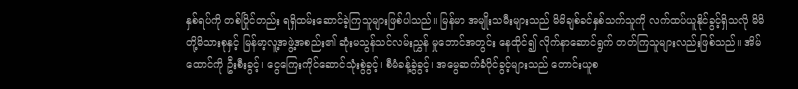နှစ်ရပ်ကို တစ်ပြိုင်တည်း ရရှိထမ်းဆောင်ခဲ့ကြသူများဖြစ်ပါသည်။ မြန်မာ အမျိုးသမီးများသည် မိမိချစ်ခင်နှစ်သက်သူကို လက်ထပ်ယူနိုင်ခွင့်ရှိသလို မိမိတို့မိသားစုနှင့် မြန်မာ့လူ့အဖွဲ့အစည်း၏ ဆုံးမသွန်သင်လမ်းညွှန် မှုဘောင်အတွင်း နေထိုင်၍ လိုက်နာဆောင်ရွက် တတ်ကြသူများလည်းဖြစ်သည်။ အိမ်ထောင်ကို ဦးစီးခွင့်၊ ငွေကြေးကိုင်ဆောင်သုံးစွဲခွင့်၊ စီမံခန့်ခွဲခွင့်၊ အမွေဆက်ခံပိုင်ခွင့်များသည် တောင်းယူစ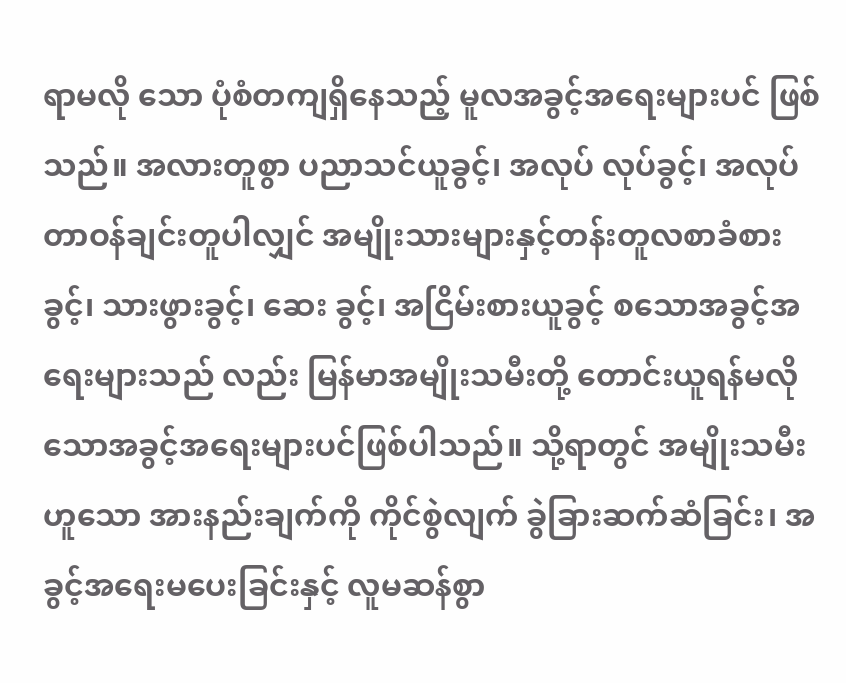ရာမလို သော ပုံစံတကျရှိနေသည့် မူလအခွင့်အရေးများပင် ဖြစ်သည်။ အလားတူစွာ ပညာသင်ယူခွင့်၊ အလုပ် လုပ်ခွင့်၊ အလုပ်တာဝန်ချင်းတူပါလျှင် အမျိုးသားများနှင့်တန်းတူလစာခံစားခွင့်၊ သားဖွားခွင့်၊ ဆေး ခွင့်၊ အငြိမ်းစားယူခွင့် စသောအခွင့်အရေးများသည် လည်း မြန်မာအမျိုးသမီးတို့ တောင်းယူရန်မလို သောအခွင့်အရေးများပင်ဖြစ်ပါသည်။ သို့ရာတွင် အမျိုးသမီးဟူသော အားနည်းချက်ကို ကိုင်စွဲလျက် ခွဲခြားဆက်ဆံခြင်း၊ အခွင့်အရေးမပေးခြင်းနှင့် လူမဆန်စွာ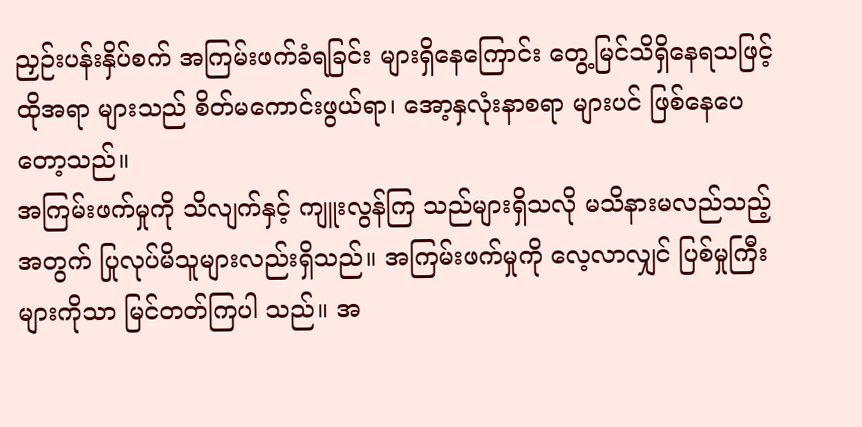ညှဉ်းပန်းနှိပ်စက် အကြမ်းဖက်ခံရခြင်း များရှိနေကြောင်း တွေ့မြင်သိရှိနေရသဖြင့် ထိုအရာ များသည် စိတ်မကောင်းဖွယ်ရာ၊ အော့နှလုံးနာစရာ များပင် ဖြစ်နေပေတော့သည်။
အကြမ်းဖက်မှုကို သိလျက်နှင့် ကျူးလွန်ကြ သည်များရှိသလို မသိနားမလည်သည့်အတွက် ပြုလုပ်မိသူများလည်းရှိသည်။ အကြမ်းဖက်မှုကို လေ့လာလျှင် ပြစ်မှုကြီးများကိုသာ မြင်တတ်ကြပါ သည်။ အ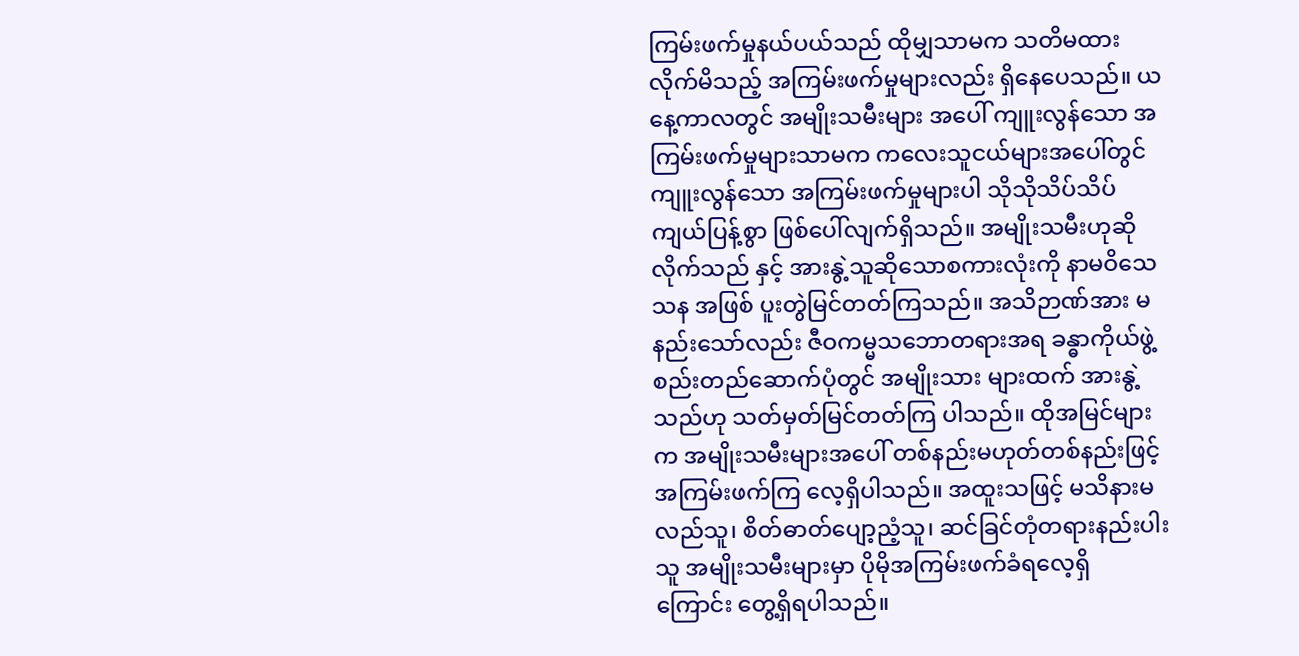ကြမ်းဖက်မှုနယ်ပယ်သည် ထိုမျှသာမက သတိမထားလိုက်မိသည့် အကြမ်းဖက်မှုများလည်း ရှိနေပေသည်။ ယနေ့ကာလတွင် အမျိုးသမီးများ အပေါ် ကျူးလွန်သော အကြမ်းဖက်မှုများသာမက ကလေးသူငယ်များအပေါ်တွင် ကျူးလွန်သော အကြမ်းဖက်မှုများပါ သိုသိုသိပ်သိပ်ကျယ်ပြန့်စွာ ဖြစ်ပေါ်လျက်ရှိသည်။ အမျိုးသမီးဟုဆိုလိုက်သည် နှင့် အားနွဲ့သူဆိုသောစကားလုံးကို နာမဝိသေသန အဖြစ် ပူးတွဲမြင်တတ်ကြသည်။ အသိဉာဏ်အား မနည်းသော်လည်း ဇီဝကမ္မသဘောတရားအရ ခန္ဓာကိုယ်ဖွဲ့စည်းတည်ဆောက်ပုံတွင် အမျိုးသား များထက် အားနွဲ့သည်ဟု သတ်မှတ်မြင်တတ်ကြ ပါသည်။ ထိုအမြင်များက အမျိုးသမီးများအပေါ် တစ်နည်းမဟုတ်တစ်နည်းဖြင့် အကြမ်းဖက်ကြ လေ့ရှိပါသည်။ အထူးသဖြင့် မသိနားမလည်သူ၊ စိတ်ဓာတ်ပျော့ညံ့သူ၊ ဆင်ခြင်တုံတရားနည်းပါးသူ အမျိုးသမီးများမှာ ပိုမိုအကြမ်းဖက်ခံရလေ့ရှိ ကြောင်း တွေ့ရှိရပါသည်။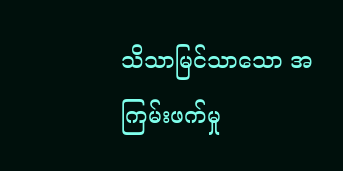သိသာမြင်သာသော အကြမ်းဖက်မှု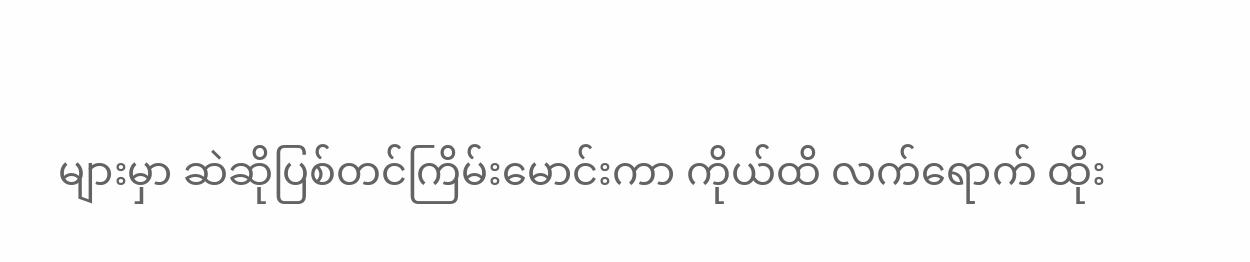များမှာ ဆဲဆိုပြစ်တင်ကြိမ်းမောင်းကာ ကိုယ်ထိ လက်ရောက် ထိုး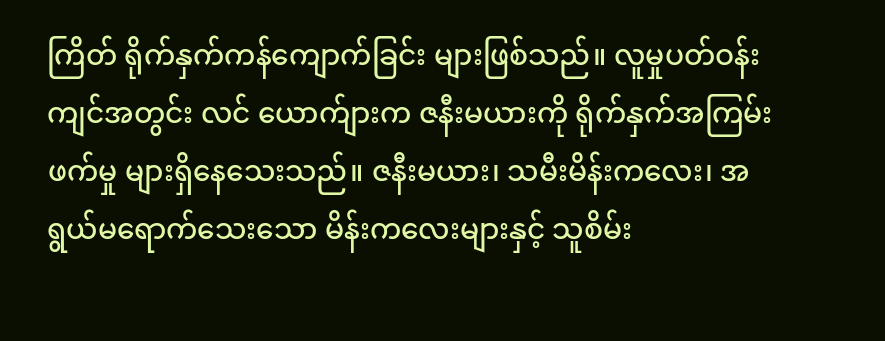ကြိတ် ရိုက်နှက်ကန်ကျောက်ခြင်း များဖြစ်သည်။ လူမှုပတ်ဝန်းကျင်အတွင်း လင် ယောက်ျားက ဇနီးမယားကို ရိုက်နှက်အကြမ်းဖက်မှု များရှိနေသေးသည်။ ဇနီးမယား၊ သမီးမိန်းကလေး၊ အရွယ်မရောက်သေးသော မိန်းကလေးများနှင့် သူစိမ်း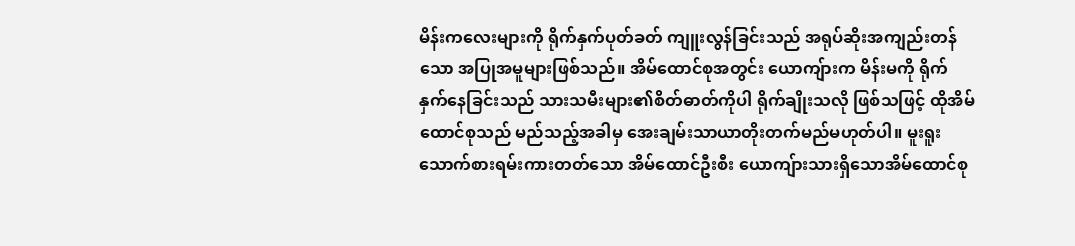မိန်းကလေးများကို ရိုက်နှက်ပုတ်ခတ် ကျူးလွန်ခြင်းသည် အရုပ်ဆိုးအကျည်းတန်သော အပြုအမူများဖြစ်သည်။ အိမ်ထောင်စုအတွင်း ယောကျ်ားက မိန်းမကို ရိုက်နှက်နေခြင်းသည် သားသမီးများ၏စိတ်ဓာတ်ကိုပါ ရိုက်ချိုးသလို ဖြစ်သဖြင့် ထိုအိမ်ထောင်စုသည် မည်သည့်အခါမှ အေးချမ်းသာယာတိုးတက်မည်မဟုတ်ပါ။ မူးရူး သောက်စားရမ်းကားတတ်သော အိမ်ထောင်ဦးစီး ယောကျ်ားသားရှိသောအိမ်ထောင်စု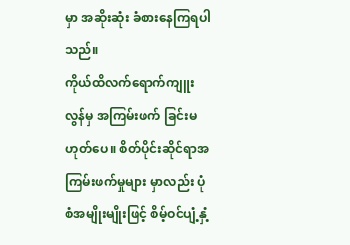မှာ အဆိုးဆုံး ခံစားနေကြရပါသည်။
ကိုယ်ထိလက်ရောက်ကျူးလွန်မှ အကြမ်းဖက် ခြင်းမဟုတ်ပေ။ စိတ်ပိုင်းဆိုင်ရာအကြမ်းဖက်မှုများ မှာလည်း ပုံစံအမျိုးမျိုးဖြင့် စိမ့်ဝင်ပျံ့နှံ့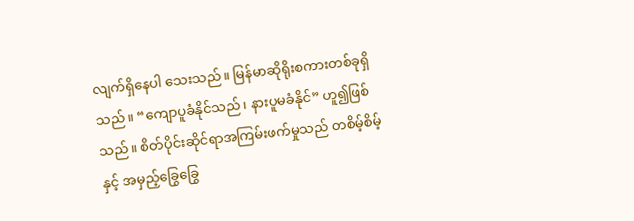လျက်ရှိနေပါ သေးသည်။ မြန်မာဆိုရိုးစကားတစ်ခုရှိသည်။ “ကျောပူခံနိုင်သည်၊ နားပူမခံနိုင်” ဟူ၍ဖြစ်သည်။ စိတ်ပိုင်းဆိုင်ရာအကြမ်းဖက်မှုသည် တစိမ့်စိမ့်နှင့် အမှည့်ခြွေခြွေ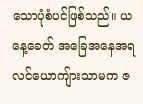သောပုံစံပင်ဖြစ်သည်။ ယနေ့ခေတ် အခြေအနေအရ လင်ယောကျ်ားသာမက ဇ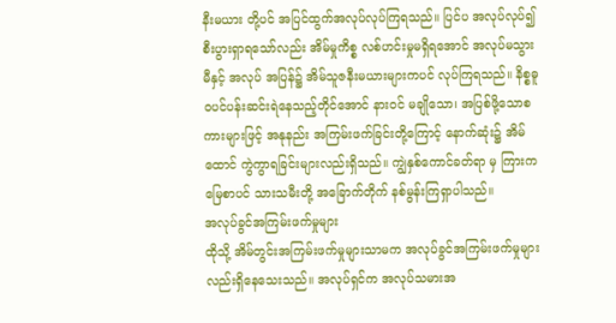နီးမယား တို့ပင် အပြင်ထွက်အလုပ်လုပ်ကြရသည်။ ပြင်ပ အလုပ်လုပ်၍ စီးပွားရှာရသော်လည်း အိမ်မှုကိစ္စ လစ်ဟင်းမှုမရှိရအောင် အလုပ်မသွားမီနှင့် အလုပ် အပြန်၌ အိမ်သူဇနီးမယားများကပင် လုပ်ကြရသည်။ နိစ္စဓူဝပင်ပန်းဆင်းရဲနေသည့်တိုင်အောင် နားဝင် မချိုသော၊ အပြစ်ဖို့သောစကားများဖြင့် အနုနည်း အကြမ်းဖက်ခြင်းတို့ကြောင့် နောက်ဆုံး၌ အိမ်ထောင် ကွဲကွာရခြင်းများလည်းရှိသည်။ ကျွဲနှစ်ကောင်ခတ်ရာ မှ ကြားကမြေစာပင် သားသမီးတို့ အခြောက်တိုက် နစ်မွန်းကြရှာပါသည်။
အလုပ်ခွင်အကြမ်းဖက်မှုများ
ထိုသို့ အိမ်တွင်းအကြမ်းဖက်မှုများသာမက အလုပ်ခွင်အကြမ်းဖက်မှုများလည်းရှိနေသေးသည်။ အလုပ်ရှင်က အလုပ်သမားအ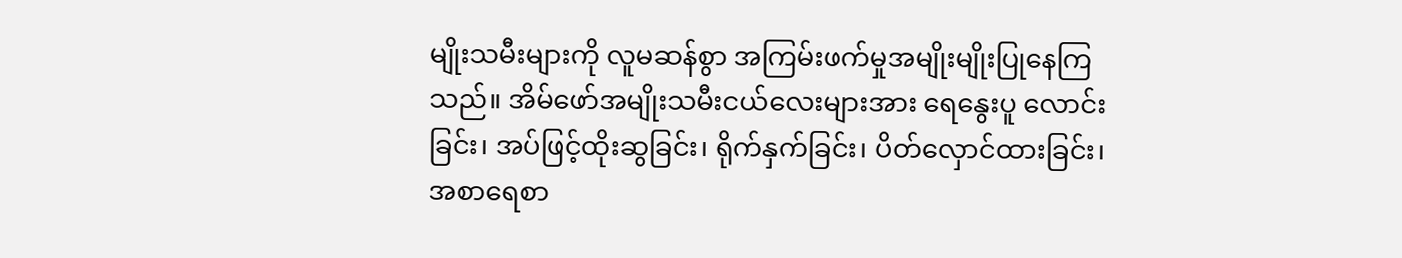မျိုးသမီးများကို လူမဆန်စွာ အကြမ်းဖက်မှုအမျိုးမျိုးပြုနေကြသည်။ အိမ်ဖော်အမျိုးသမီးငယ်လေးများအား ရေနွေးပူ လောင်းခြင်း၊ အပ်ဖြင့်ထိုးဆွခြင်း၊ ရိုက်နှက်ခြင်း၊ ပိတ်လှောင်ထားခြင်း၊ အစာရေစာ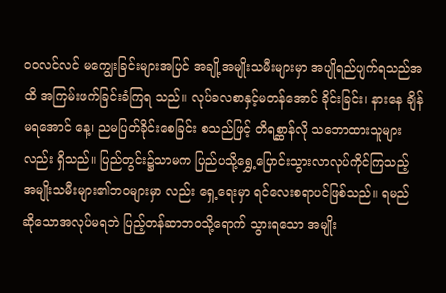ဝဝလင်လင် မကျွေးခြင်းများအပြင် အချို့အမျိုးသမီးများမှာ အပျိုရည်ပျက်ရသည်အထိ အကြမ်းဖက်ခြင်းခံကြရ သည်။ လုပ်ခလစာနှင့်မတန်အောင် ခိုင်းခြင်း၊ နားနေ ချိန်မရအောင် နေ့၊ ညမပြတ်ခိုင်းစေခြင်း စသည်ဖြင့် တိရစ္ဆာန်လို သဘောထားသူများလည်း ရှိသည်။ ပြည်တွင်း၌သာမက ပြည်ပသို့ရွှေ့ပြောင်းသွားလာလုပ်ကိုင်ကြသည့် အမျိုးသမီးများ၏ဘဝများမှာ လည်း ရှေ့ရေးမှာ ရင်လေးစရာပင်ဖြစ်သည်။ ရမည် ဆိုသောအလုပ်မရဘဲ ပြည့်တန်ဆာဘဝသို့ရောက် သွားရသော အမျိုး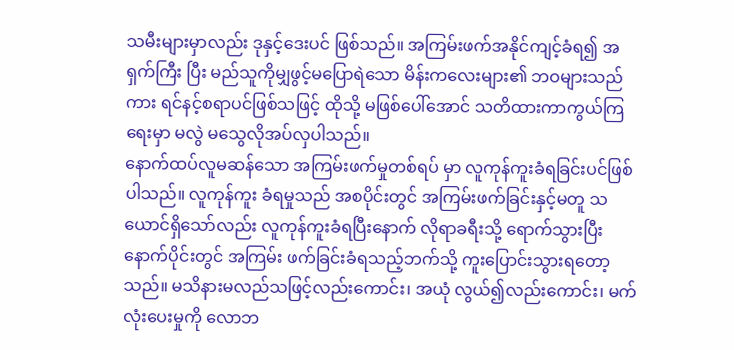သမီးများမှာလည်း ဒုနှင့်ဒေးပင် ဖြစ်သည်။ အကြမ်းဖက်အနိုင်ကျင့်ခံရ၍ အရှက်ကြီး ပြီး မည်သူကိုမျှဖွင့်မပြောရဲသော မိန်းကလေးများ၏ ဘဝများသည်ကား ရင်နင့်စရာပင်ဖြစ်သဖြင့် ထိုသို့ မဖြစ်ပေါ်အောင် သတိထားကာကွယ်ကြရေးမှာ မလွဲ မသွေလိုအပ်လှပါသည်။
နောက်ထပ်လူမဆန်သော အကြမ်းဖက်မှုတစ်ရပ် မှာ လူကုန်ကူးခံရခြင်းပင်ဖြစ်ပါသည်။ လူကုန်ကူး ခံရမှုသည် အစပိုင်းတွင် အကြမ်းဖက်ခြင်းနှင့်မတူ သယောင်ရှိသော်လည်း လူကုန်ကူးခံရပြီးနောက် လိုရာခရီးသို့ ရောက်သွားပြီးနောက်ပိုင်းတွင် အကြမ်း ဖက်ခြင်းခံရသည့်ဘက်သို့ ကူးပြောင်းသွားရတော့ သည်။ မသိနားမလည်သဖြင့်လည်းကောင်း၊ အယုံ လွယ်၍လည်းကောင်း၊ မက်လုံးပေးမှုကို လောဘ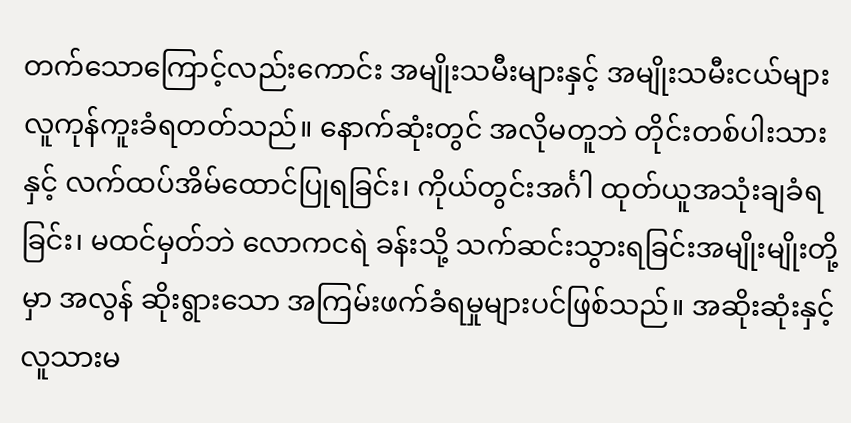တက်သောကြောင့်လည်းကောင်း အမျိုးသမီးများနှင့် အမျိုးသမီးငယ်များ လူကုန်ကူးခံရတတ်သည်။ နောက်ဆုံးတွင် အလိုမတူဘဲ တိုင်းတစ်ပါးသားနှင့် လက်ထပ်အိမ်ထောင်ပြုရခြင်း၊ ကိုယ်တွင်းအင်္ဂါ ထုတ်ယူအသုံးချခံရခြင်း၊ မထင်မှတ်ဘဲ လောကငရဲ ခန်းသို့ သက်ဆင်းသွားရခြင်းအမျိုးမျိုးတို့မှာ အလွန် ဆိုးရွားသော အကြမ်းဖက်ခံရမှုများပင်ဖြစ်သည်။ အဆိုးဆုံးနှင့် လူသားမ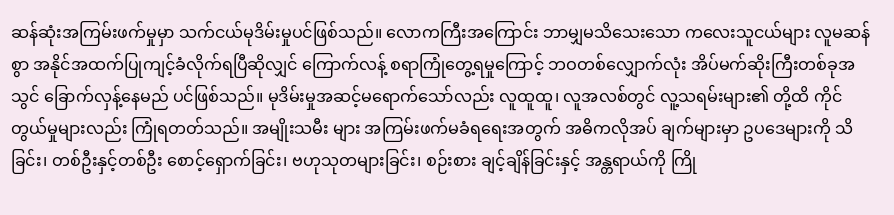ဆန်ဆုံးအကြမ်းဖက်မှုမှာ သက်ငယ်မုဒိမ်းမှုပင်ဖြစ်သည်။ လောကကြီးအကြောင်း ဘာမျှမသိသေးသော ကလေးသူငယ်များ လူမဆန်စွာ အနိုင်အထက်ပြုကျင့်ခံလိုက်ရပြီဆိုလျှင် ကြောက်လန့် စရာကြုံတွေ့ရမှုကြောင့် ဘဝတစ်လျှောက်လုံး အိပ်မက်ဆိုးကြီးတစ်ခုအသွင် ခြောက်လှန့်နေမည် ပင်ဖြစ်သည်။ မုဒိမ်းမှုအဆင့်မရောက်သော်လည်း လူထူထူ၊ လူအလစ်တွင် လူ့သရမ်းများ၏ တို့ထိ ကိုင်တွယ်မှုများလည်း ကြုံရတတ်သည်။ အမျိုးသမီး များ အကြမ်းဖက်မခံရရေးအတွက် အဓိကလိုအပ် ချက်များမှာ ဥပဒေများကို သိခြင်း၊ တစ်ဦးနှင့်တစ်ဦး စောင့်ရှောက်ခြင်း၊ ဗဟုသုတများခြင်း၊ စဉ်းစား ချင့်ချိန်ခြင်းနှင့် အန္တရာယ်ကို ကြို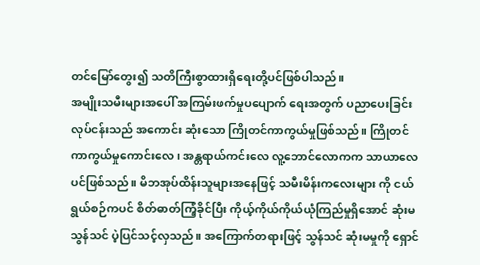တင်မြော်တွေး၍ သတိကြီးစွာထားရှိရေးတို့ပင်ဖြစ်ပါသည်။
အမျိုးသမီးများအပေါ် အကြမ်းဖက်မှုပပျောက် ရေးအတွက် ပညာပေးခြင်းလုပ်ငန်းသည် အကောင်း ဆုံးသော ကြိုတင်ကာကွယ်မှုဖြစ်သည်။ ကြိုတင် ကာကွယ်မှုကောင်းလေ၊ အန္တရာယ်ကင်းလေ လူ့ဘောင်လောကက သာယာလေပင်ဖြစ်သည်။ မိဘအုပ်ထိန်းသူများအနေဖြင့် သမီးမိန်းကလေးများ ကို ငယ်ရွယ်စဉ်ကပင် စိတ်ဓာတ်ကြံ့ခိုင်ပြီး ကိုယ့်ကိုယ်ကိုယ်ယုံကြည်မှုရှိအောင် ဆုံးမသွန်သင် ပဲ့ပြင်သင့်လှသည်။ အကြောက်တရားဖြင့် သွန်သင် ဆုံးမမှုကို ရှောင်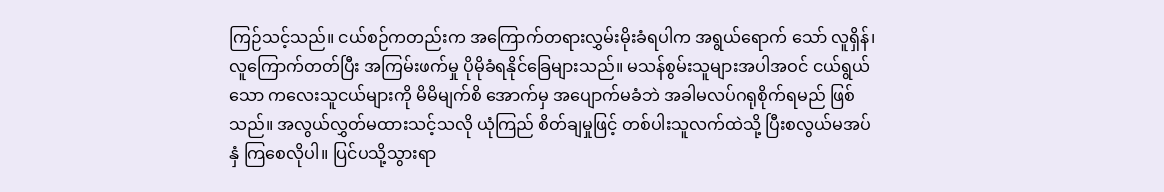ကြဉ်သင့်သည်။ ငယ်စဉ်ကတည်းက အကြောက်တရားလွှမ်းမိုးခံရပါက အရွယ်ရောက် သော် လူရှိန်၊ လူကြောက်တတ်ပြီး အကြမ်းဖက်မှု ပိုမိုခံရနိုင်ခြေများသည်။ မသန်စွမ်းသူများအပါအဝင် ငယ်ရွယ်သော ကလေးသူငယ်များကို မိမိမျက်စိ အောက်မှ အပျောက်မခံဘဲ အခါမလပ်ဂရုစိုက်ရမည် ဖြစ်သည်။ အလွယ်လွှတ်မထားသင့်သလို ယုံကြည် စိတ်ချမှုဖြင့် တစ်ပါးသူလက်ထဲသို့ ပြီးစလွယ်မအပ်နှံ ကြစေလိုပါ။ ပြင်ပသို့သွားရာ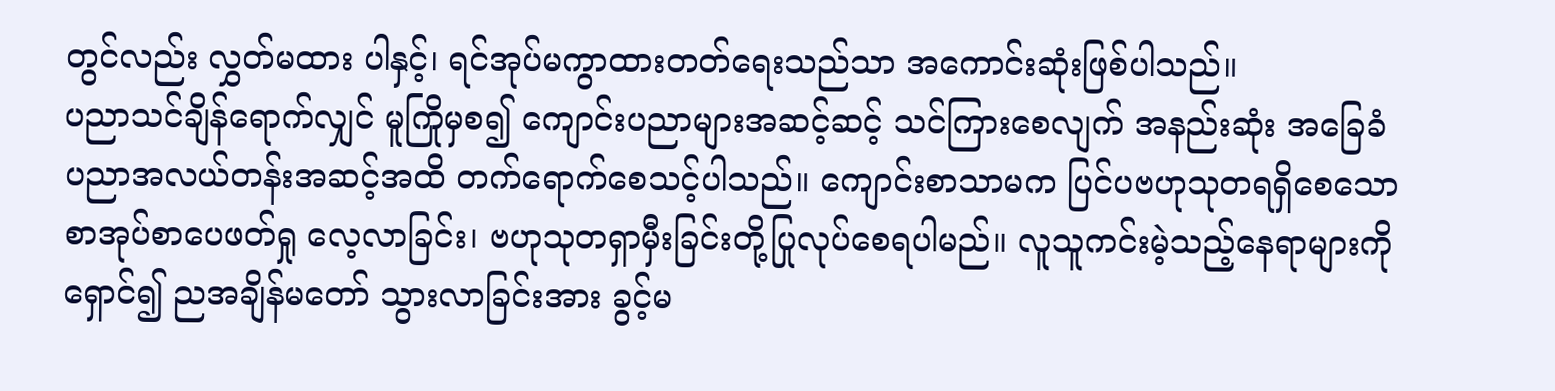တွင်လည်း လွှတ်မထား ပါနှင့်၊ ရင်အုပ်မကွာထားတတ်ရေးသည်သာ အကောင်းဆုံးဖြစ်ပါသည်။
ပညာသင်ချိန်ရောက်လျှင် မူကြိုမှစ၍ ကျောင်းပညာများအဆင့်ဆင့် သင်ကြားစေလျက် အနည်းဆုံး အခြေခံပညာအလယ်တန်းအဆင့်အထိ တက်ရောက်စေသင့်ပါသည်။ ကျောင်းစာသာမက ပြင်ပဗဟုသုတရရှိစေသော စာအုပ်စာပေဖတ်ရှု လေ့လာခြင်း၊ ဗဟုသုတရှာမှီးခြင်းတို့ပြုလုပ်စေရပါမည်။ လူသူကင်းမဲ့သည့်နေရာများကို ရှောင်၍ ညအချိန်မတော် သွားလာခြင်းအား ခွင့်မ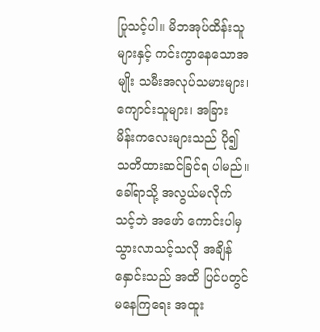ပြုသင့်ပါ။ မိဘအုပ်ထိန်းသူများနှင့် ကင်းကွာနေသောအမျိုး သမီးအလုပ်သမားများ၊ ကျောင်းသူများ၊ အခြား မိန်းကလေးများသည် ပို၍သတိထားဆင်ခြင်ရ ပါမည်။ ခေါ်ရာသို့ အလွယ်မလိုက်သင့်ဘဲ အဖော် ကောင်းပါမှ သွားလာသင့်သလို အချိန်နှောင်းသည် အထိ ပြင်ပတွင်မနေကြရေး အထူး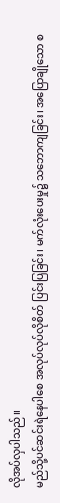လိုအပ်လှပါသည်။
မည်သို့ပင်ဆင်းရဲနေပါစေ အလုပ်လုပ်လိုစိတ် ပြင်းပြခြင်း၊ မက်လုံးပေးမှု၌ သဘောကျခြင်း၊ အပြောချိုသော စ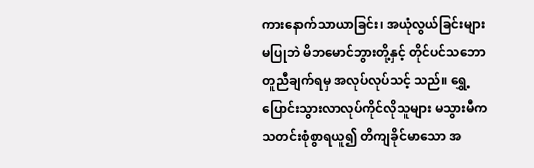ကားနောက်သာယာခြင်း၊ အယုံလွယ်ခြင်းများမပြုဘဲ မိဘမောင်ဘွားတို့နှင့် တိုင်ပင်သဘောတူညီချက်ရမှ အလုပ်လုပ်သင့် သည်။ ရွှေ့ပြောင်းသွားလာလုပ်ကိုင်လိုသူများ မသွားမီက သတင်းစုံစွာရယူ၍ တိကျခိုင်မာသော အ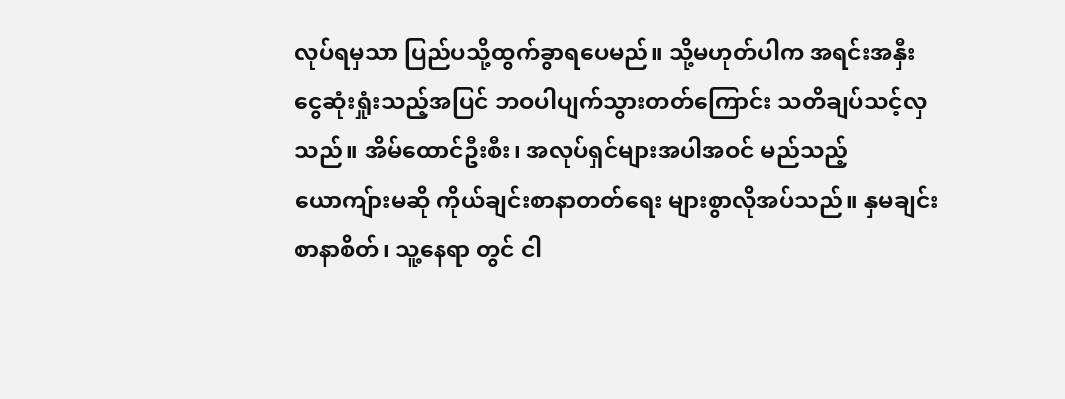လုပ်ရမှသာ ပြည်ပသို့ထွက်ခွာရပေမည်။ သို့မဟုတ်ပါက အရင်းအနှီးငွေဆုံးရှုံးသည့်အပြင် ဘဝပါပျက်သွားတတ်ကြောင်း သတိချပ်သင့်လှ သည်။ အိမ်ထောင်ဦးစီး၊ အလုပ်ရှင်များအပါအဝင် မည်သည့်ယောကျ်ားမဆို ကိုယ်ချင်းစာနာတတ်ရေး များစွာလိုအပ်သည်။ နှမချင်းစာနာစိတ်၊ သူ့နေရာ တွင် ငါ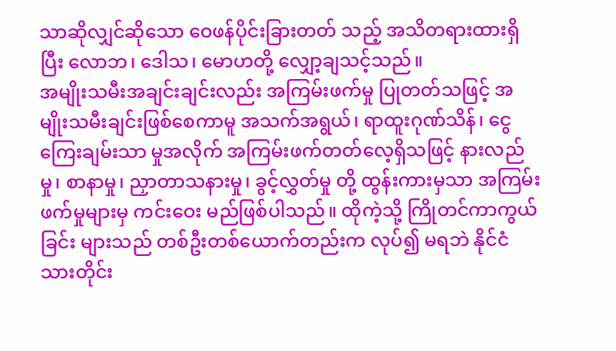သာဆိုလျှင်ဆိုသော ဝေဖန်ပိုင်းခြားတတ် သည့် အသိတရားထားရှိပြီး လောဘ၊ ဒေါသ၊ မောဟတို့ လျှော့ချသင့်သည်။
အမျိုးသမီးအချင်းချင်းလည်း အကြမ်းဖက်မှု ပြုတတ်သဖြင့် အမျိုးသမီးချင်းဖြစ်စေကာမူ အသက်အရွယ်၊ ရာထူးဂုဏ်သိန်၊ ငွေကြေးချမ်းသာ မှုအလိုက် အကြမ်းဖက်တတ်လေ့ရှိသဖြင့် နားလည်မှု၊ စာနာမှု၊ ညှာတာသနားမှု၊ ခွင့်လွှတ်မှု တို့ ထွန်းကားမှသာ အကြမ်းဖက်မှုများမှ ကင်းဝေး မည်ဖြစ်ပါသည်။ ထိုကဲ့သို့ ကြိုတင်ကာကွယ်ခြင်း များသည် တစ်ဦးတစ်ယောက်တည်းက လုပ်၍ မရဘဲ နိုင်ငံသားတိုင်း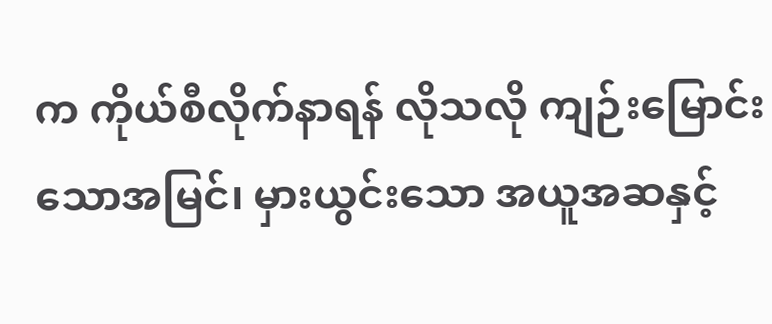က ကိုယ်စီလိုက်နာရန် လိုသလို ကျဉ်းမြောင်းသောအမြင်၊ မှားယွင်းသော အယူအဆနှင့်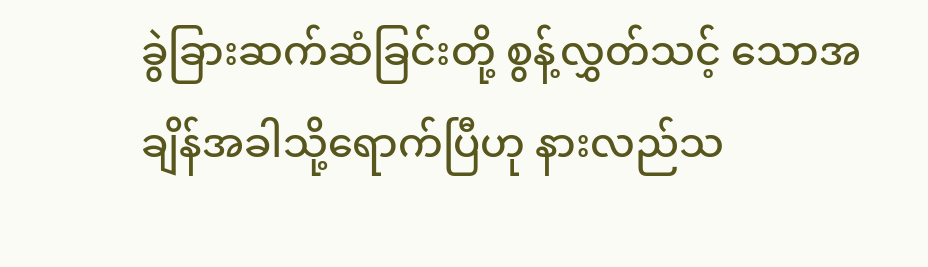ခွဲခြားဆက်ဆံခြင်းတို့ စွန့်လွှတ်သင့် သောအချိန်အခါသို့ရောက်ပြီဟု နားလည်သ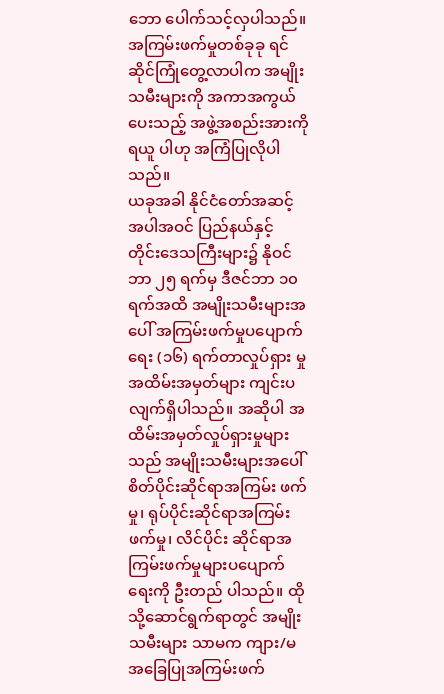ဘော ပေါက်သင့်လှပါသည်။ အကြမ်းဖက်မှုတစ်ခုခု ရင်ဆိုင်ကြုံတွေ့လာပါက အမျိုးသမီးများကို အကာအကွယ်ပေးသည့် အဖွဲ့အစည်းအားကို ရယူ ပါဟု အကြံပြုလိုပါသည်။
ယခုအခါ နိုင်ငံတော်အဆင့်အပါအဝင် ပြည်နယ်နှင့် တိုင်းဒေသကြီးများ၌ နိုဝင်ဘာ ၂၅ ရက်မှ ဒီဇင်ဘာ ၁၀ ရက်အထိ အမျိုးသမီးများအပေါ် အကြမ်းဖက်မှုပပျောက်ရေး (၁၆) ရက်တာလှုပ်ရှား မှုအထိမ်းအမှတ်များ ကျင်းပလျက်ရှိပါသည်။ အဆိုပါ အထိမ်းအမှတ်လှုပ်ရှားမှုများသည် အမျိုးသမီးများအပေါ် စိတ်ပိုင်းဆိုင်ရာအကြမ်း ဖက်မှု၊ ရုပ်ပိုင်းဆိုင်ရာအကြမ်းဖက်မှု၊ လိင်ပိုင်း ဆိုင်ရာအကြမ်းဖက်မှုများပပျောက်ရေးကို ဦးတည် ပါသည်။ ထိုသို့ဆောင်ရွက်ရာတွင် အမျိုးသမီးများ သာမက ကျား/မအခြေပြုအကြမ်းဖက်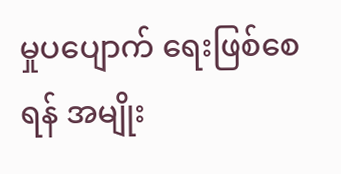မှုပပျောက် ရေးဖြစ်စေရန် အမျိုး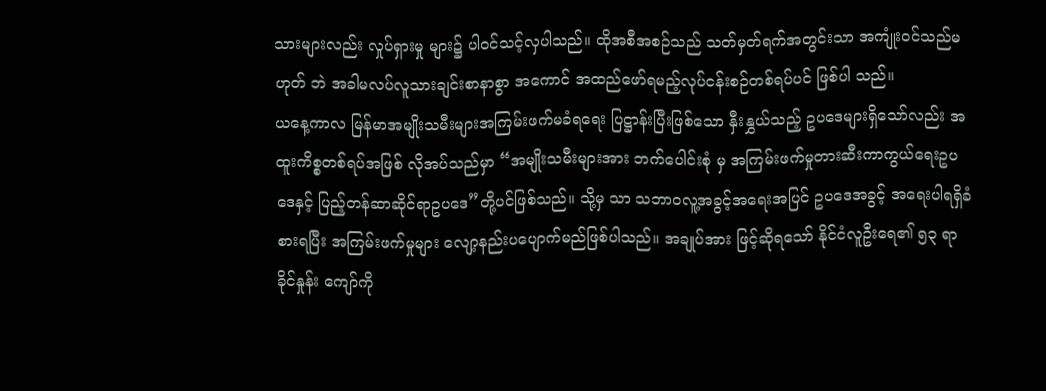သားများလည်း လှုပ်ရှားမှု များ၌ ပါဝင်သင့်လှပါသည်။ ထိုအစီအစဉ်သည် သတ်မှတ်ရက်အတွင်းသာ အကျုံးဝင်သည်မဟုတ် ဘဲ အခါမလပ်လူသားချင်းစာနာစွာ အကောင် အထည်ဖော်ရမည့်လုပ်ငန်းစဉ်တစ်ရပ်ပင် ဖြစ်ပါ သည်။
ယနေ့ကာလ မြန်မာအမျိုးသမီးများအကြမ်းဖက်မခံရရေး ပြဋ္ဌာန်းပြီးဖြစ်သော နှီးနွှယ်သည့် ဥပဒေများရှိသော်လည်း အထူးကိစ္စတစ်ရပ်အဖြစ် လိုအပ်သည်မှာ “အမျိုးသမီးများအား ဘက်ပေါင်းစုံ မှ အကြမ်းဖက်မှုတားဆီးကာကွယ်ရေးဥပဒေနှင့် ပြည့်တန်ဆာဆိုင်ရာဥပဒေ”တို့ပင်ဖြစ်သည်။ သို့မှ သာ သဘာဝလူ့အခွင့်အရေးအပြင် ဥပဒေအခွင့် အရေးပါရရှိခံစားရပြီး အကြမ်းဖက်မှုများ လျော့နည်းပပျောက်မည်ဖြစ်ပါသည်။ အချုပ်အား ဖြင့်ဆိုရသော် နိုင်ငံလူဦးရေ၏ ၅၃ ရာခိုင်နှုန်း ကျော်ကို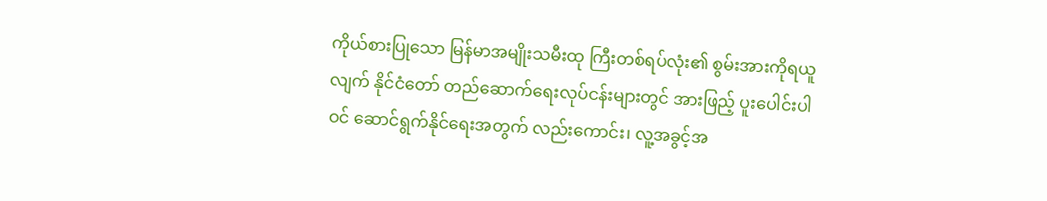ကိုယ်စားပြုသော မြန်မာအမျိုးသမီးထု ကြီးတစ်ရပ်လုံး၏ စွမ်းအားကိုရယူလျက် နိုင်ငံတော် တည်ဆောက်ရေးလုပ်ငန်းများတွင် အားဖြည့် ပူးပေါင်းပါဝင် ဆောင်ရွက်နိုင်ရေးအတွက် လည်းကောင်း၊ လူ့အခွင့်အ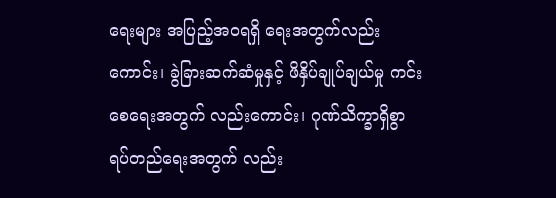ရေးများ အပြည့်အဝရရှိ ရေးအတွက်လည်းကောင်း၊ ခွဲခြားဆက်ဆံမှုနှင့် ဖိနှိပ်ချုပ်ချယ်မှု ကင်းစေရေးအတွက် လည်းကောင်း၊ ဂုဏ်သိက္ခာရှိစွာ ရပ်တည်ရေးအတွက် လည်း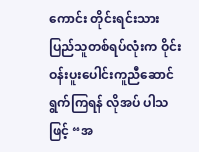ကောင်း တိုင်းရင်းသားပြည်သူတစ်ရပ်လုံးက ဝိုင်းဝန်းပူးပေါင်းကူညီဆောင်ရွက်ကြရန် လိုအပ် ပါသဖြင့် “အ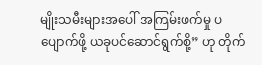မျိုးသမီးများအပေါ် အကြမ်းဖက်မှု ပပျောက်ဖို့ ယခုပင်ဆောင်ရွက်စို့” ဟု တိုက်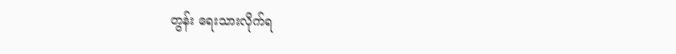တွန်း ရေးသားလိုက်ရ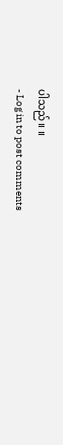ပါသည်။ ။
- Log in to post comments